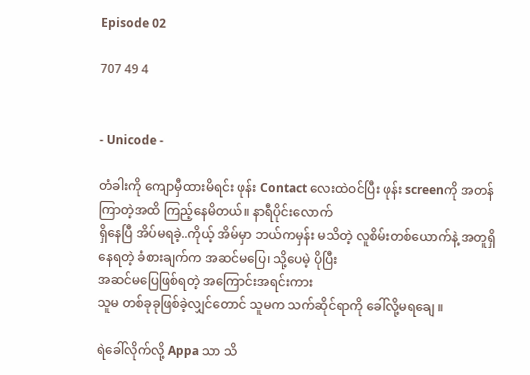Episode 02

707 49 4


- Unicode -

တံခါးကို ကျောမှီထားမိရင်း ဖုန်း Contact လေးထဲဝင်ပြီး ဖုန်း screenကို အတန်ကြာတဲ့အထိ ကြည့်နေမိတယ်။ နာရီပိုင်းလောက်
ရှိနေပြီ အိပ်မရခဲ့..ကိုယ့် အိမ်မှာ ဘယ်ကမှန်း မသိတဲ့ လူစိမ်းတစ်ယောက်နဲ့ အတူရှိနေရတဲ့ ခံစားချက်က အဆင်မပြေ၊ သို့ပေမဲ့ ပိုပြီး
အဆင်မပြေဖြစ်ရတဲ့ အကြောင်းအရင်းကား
သူမ တစ်ခုခုဖြစ်ခဲ့လျှင်တောင် သူမက သက်ဆိုင်ရာကို ခေါ်လို့မရချေ ။

ရဲခေါ်လိုက်လို့ Appa သာ သိ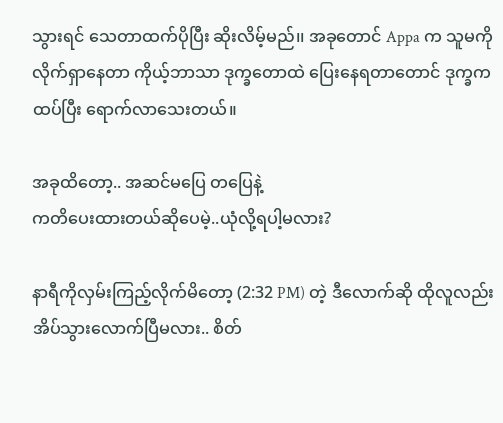သွားရင် သေတာထက်ပိုပြီး ဆိုးလိမ့်မည်၊၊ အခုတောင် Appa က သူမကို လိုက်ရှာနေတာ ကိုယ့်ဘာသာ ဒုက္ခတောထဲ ပြေးနေရတာတောင် ဒုက္ခက ထပ်ပြီး ရောက်လာသေးတယ်။

အခုထိတော့.. အဆင်မပြေ တပြေနဲ့
ကတိပေးထားတယ်ဆိုပေမဲ့..ယုံလို့ရပါ့မလား?

နာရီကိုလှမ်းကြည့်လိုက်မိတော့ (2:32 PM) တဲ့ ဒီလောက်ဆို ထိုလူလည်း အိပ်သွားလောက်ပြီမလား.. စိတ်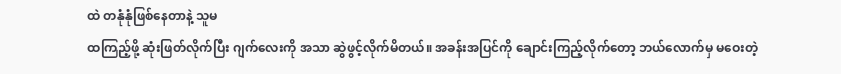ထဲ တနုံနုံဖြစ်နေတာနဲ့ သူမ
ထကြည့်ဖို့ ဆုံးဖြတ်လိုက်ပြီး ဂျက်လေးကို အသာ ဆွဲဖွင့်လိုက်မိတယ်။ အခန်းအပြင်ကို ချောင်းကြည့်လိုက်တော့ ဘယ်လောက်မှ မဝေးတဲ့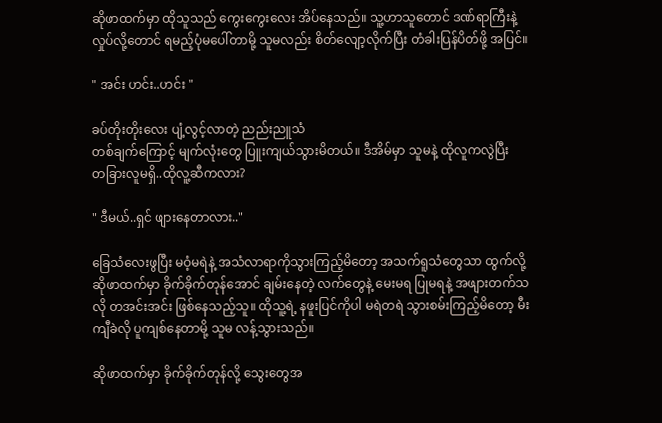ဆိုဖာထက်မှာ ထိုသူသည် ကွေးကွေးလေး အိပ်နေသည်။ သူ့ဟာသူတောင် ဒဏ်ရာကြီးနဲ့ လှုပ်လို့တောင် ရမည့်ပုံမပေါ်တာမို့ သူမလည်း စိတ်လျော့လိုက်ပြီး တံခါးပြန်ပိတ်ဖို့ အပြင်။

" အင်း ဟင်း..ဟင်း "

ခပ်တိုးတိုးလေး ပျံ့လွင့်လာတဲ့ ညည်းညူသံ
တစ်ချက်ကြောင့် မျက်လုံးတွေ ပြူးကျယ်သွားမိတယ်။ ဒီအိမ်မှာ သူမနဲ့ ထိုလူကလွဲပြီး
တခြားလူမရှိ..ထိုလူ့ဆီကလား?

" ဒီမယ်..ရှင် ဖျားနေတာလား.."

ခြေသံလေးဖွပြီး မဝံ့မရဲနဲ့ အသံလာရာကိုသွားကြည့်မိတော့ အသက်ရူသံတွေသာ ထွက်လို့ ဆိုဖာထက်မှာ ခိုက်ခိုက်တုန်အောင် ချမ်းနေတဲ့ လက်တွေနဲ့ မေးမရ ပြုမရနဲ့ အဖျားတက်သလို တအင်းအင်း ဖြစ်နေသည့်သူ။ ထိုသူ့ရဲ့ နဖူးပြင်ကိုပါ မရဲတရဲ သွားစမ်းကြည့်မိတော့ မီးကျီခဲလို ပူကျစ်နေတာမို့ သူမ လန့်သွားသည်။

ဆိုဖာထက်မှာ ခိုက်ခိုက်တုန်လို့ သွေးတွေအ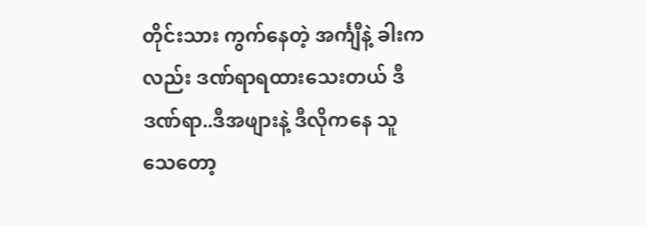တိုင်းသား ကွက်နေတဲ့ အင်္ကျီနဲ့ ခါးကလည်း ဒဏ်ရာရထားသေးတယ် ဒီဒဏ်ရာ..ဒီအဖျားနဲ့ ဒီလိုကနေ သူသေတော့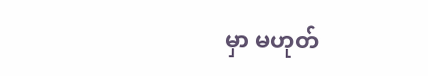မှာ မဟုတ်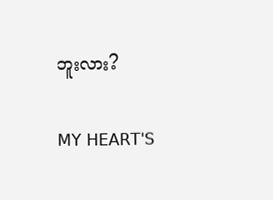ဘူးလား?

𝖬𝖸 𝖧𝖤𝖠𝖱𝖳'𝖲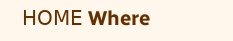𝖧𝖮𝖬𝖤 Where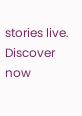stories live. Discover now